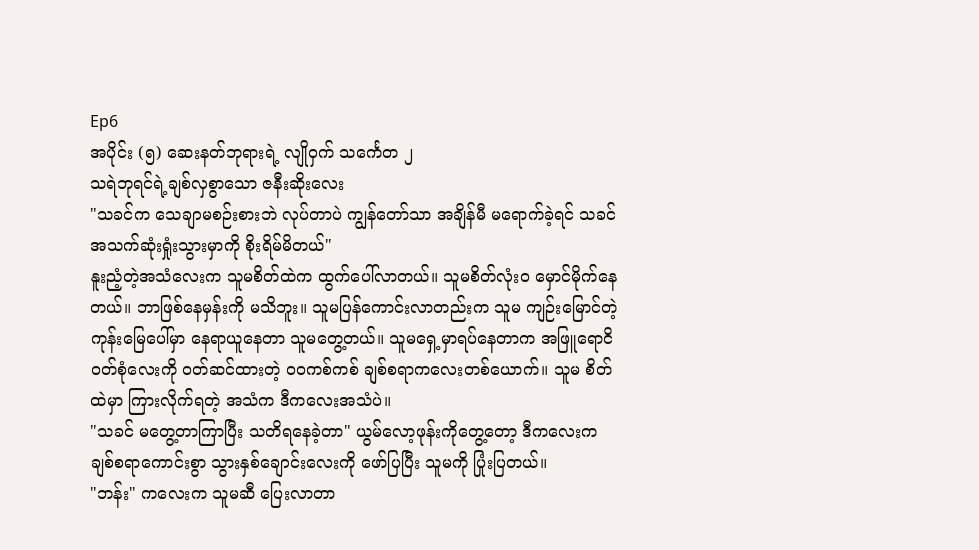Ep6
အပိုင်း (၅) ဆေးနတ်ဘုရားရဲ့ လျိုဝှက် သင်္ကေတ ၂
သရဲဘုရင်ရဲ့ချစ်လှစွာသော ဇနီးဆိုးလေး
"သခင်က သေချာမစဉ်းစားဘဲ လုပ်တာပဲ ကျွန်တော်သာ အချိန်မီ မရောက်ခဲ့ရင် သခင်အသက်ဆုံးရှုံးသွားမှာကို စိုးရိမ်မိတယ်"
နူးညံ့တဲ့အသံလေးက သူမစိတ်ထဲက ထွက်ပေါ်လာတယ်။ သူမစိတ်လုံး၀ မှောင်မိုက်နေတယ်။ ဘာဖြစ်နေမှန်းကို မသိဘူး။ သူမပြန်ကောင်းလာတည်းက သူမ ကျဉ်းမြောင်တဲ့ ကုန်းမြေပေါ်မှာ နေရာယူနေတာ သူမတွေ့တယ်။ သူမရှေ့မှာရပ်နေတာက အဖြူရောငိ ဝတ်စုံလေးကို ဝတ်ဆင်ထားတဲ့ ၀၀ကစ်ကစ် ချစ်စရာကလေးတစ်ယောက်။ သူမ စိတ်ထဲမှာ ကြားလိုက်ရတဲ့ အသံက ဒီကလေးအသံပဲ။
"သခင် မတွေ့တာကြာပြီး သတိရနေခဲ့တာ" ယွမ်လော့ဖုန်းကိုတွေ့တော့ ဒီကလေးက ချစ်စရာကောင်းစွာ သွားနှစ်ချောင်းလေးကို ဖော်ပြပြီး သူမကို ပြုံးပြတယ်။
"ဘန်း" ကလေးက သူမဆီ ပြေးလာတာ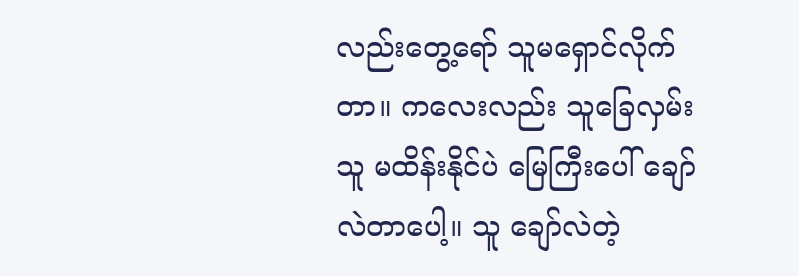လည်းတွေ့ရော် သူမရှောင်လိုက်တာ။ ကလေးလည်း သူခြေလှမ်းသူ မထိန်းနိုင်ပဲ မြေကြီးပေါ် ချော်လဲတာပေါ့။ သူ ချော်လဲတဲ့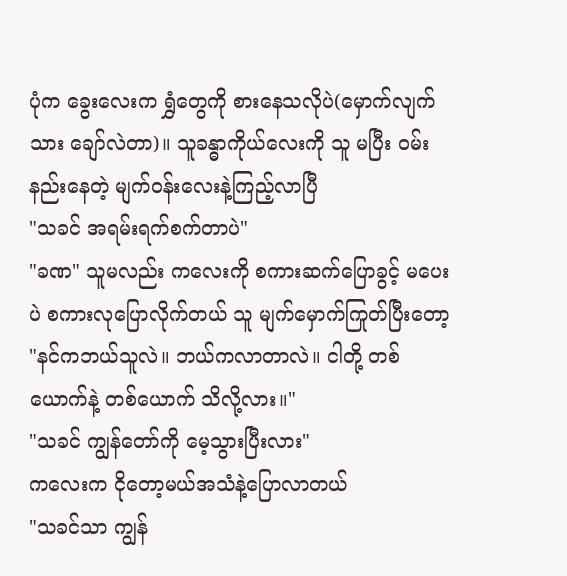ပုံက ခွေးလေးက ရွှံတွေကို စားနေသလိုပဲ(မှောက်လျက်သား ချော်လဲတာ)။ သူခန္ဓာကိုယ်လေးကို သူ မပြီး ဝမ်းနည်းနေတဲ့ မျက်ဝန်းလေးနဲ့ကြည့်လာပြီ
"သခင် အရမ်းရက်စက်တာပဲ"
"ခဏ" သူမလည်း ကလေးကို စကားဆက်ပြောခွင့် မပေးပဲ စကားလုပြောလိုက်တယ် သူ မျက်မှောက်ကြုတ်ပြီးတော့
"နင်ကဘယ်သူလဲ။ ဘယ်ကလာတာလဲ။ ငါတို့ တစ်ယောက်နဲ့ တစ်ယောက် သိလို့လား။"
"သခင် ကျွန်တော်ကို မေ့သွားပြီးလား"
ကလေးက ငိုတော့မယ်အသံနဲ့ပြောလာတယ်
"သခင်သာ ကျွန်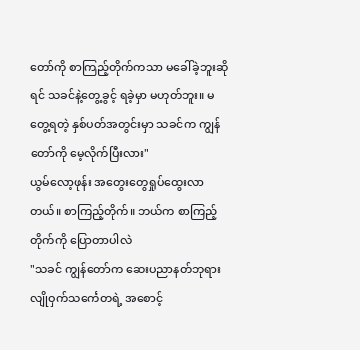တော်ကို စာကြည့်တိုက်ကသာ မခေါ်ခဲ့ဘူးဆိုရင် သခင်နဲ့တွေ့ခွင့် ရခဲ့မှာ မဟုတ်ဘူး။ မတွေ့ရတဲ့ နှစ်ပတ်အတွင်းမှာ သခင်က ကျွန်တော်ကို မေ့လိုက်ပြီးလား"
ယွမ်လော့ဖုန်း အတွေးတွေရှုပ်ထွေးလာတယ်။ စာကြည့်တိုက်။ ဘယ်က စာကြည့်တိုက်ကို ပြောတာပါလဲ
"သခင် ကျွန်တော်က ဆေးပညာနတ်ဘုရားလျိုဝှက်သင်္ကေတရဲ့ အစောင့်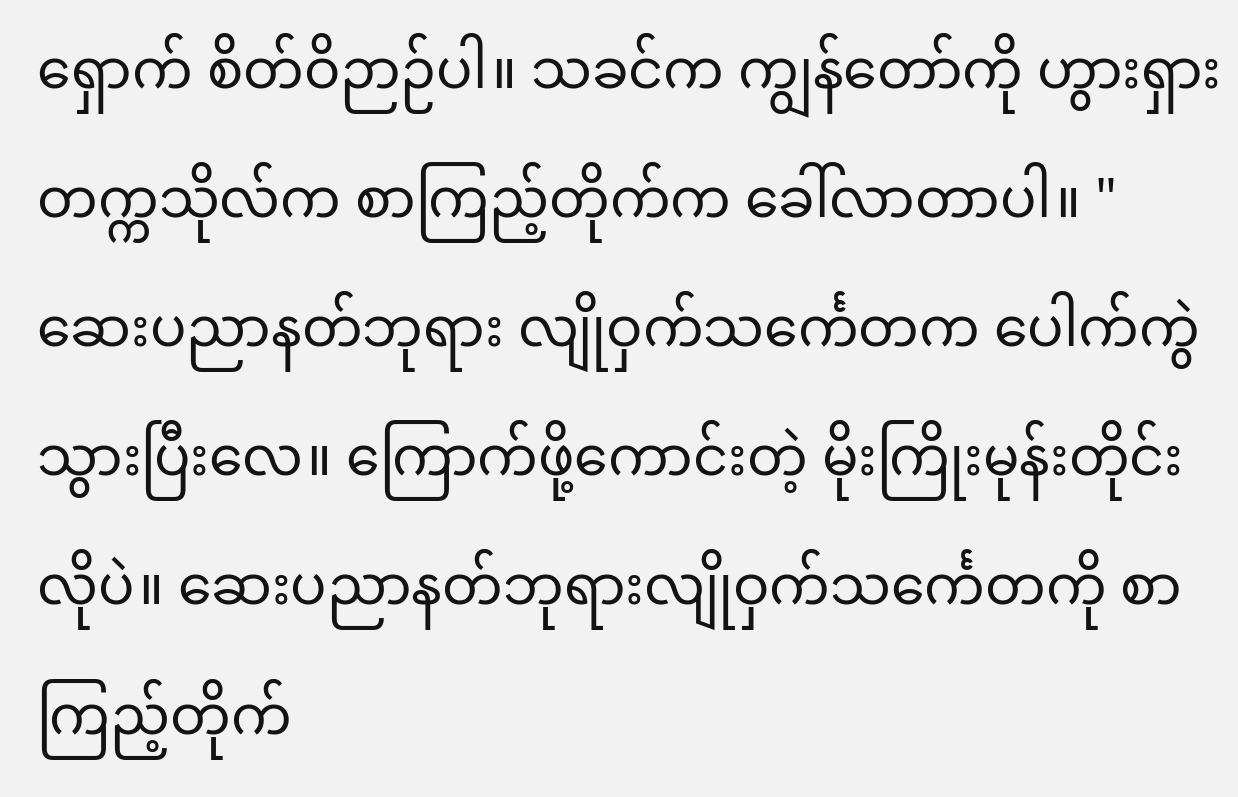ရှောက် စိတ်ဝိဉာဉ်ပါ။ သခင်က ကျွန်တော်ကို ဟွားရှားတက္ကသိုလ်က စာကြည့်တိုက်က ခေါ်လာတာပါ။ "
ဆေးပညာနတ်ဘုရား လျိုဝှက်သင်္ကေတက ပေါက်ကွဲသွားပြီးလေ။ ကြောက်ဖို့ကောင်းတဲ့ မိုးကြိုးမုန်းတိုင်းလိုပဲ။ ဆေးပညာနတ်ဘုရားလျိုဝှက်သင်္ကေတကို စာကြည့်တိုက်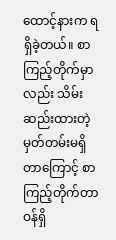ထောင့်နားက ရရှိခဲ့တယ်။ စာကြည့်တိုက်မှာလည်း သိမ်းဆည်းထားတဲ့ မှတ်တမ်းမရှိတာကြောင့် စာကြည့်တိုက်တာဝန်ရှိ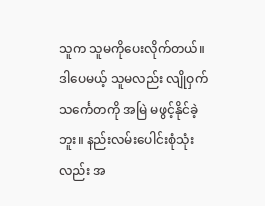သူက သူမကိုပေးလိုက်တယ်။ ဒါပေမယ့် သူမလည်း လျိုဝှက်သင်္ကေတကို အမြဲ မဖွင့်နိုင်ခဲ့ဘူး။ နည်းလမ်းပေါင်းစုံသုံးလည်း အ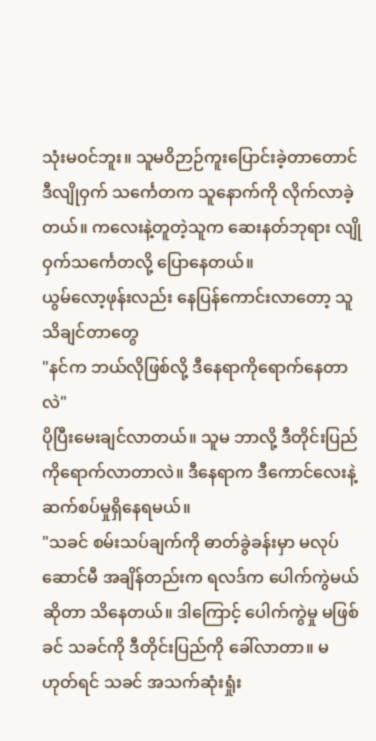သုံးမဝင်ဘူး။ သူမဝိဉာဉ်ကူးပြောင်းခဲ့တာတောင် ဒီလျိုဝှက် သင်္ကေတက သူနောက်ကို လိုက်လာခဲ့တယ်။ ကလေးနဲ့တူတဲ့သူက ဆေးနတ်ဘုရား လျိုဝှက်သင်္ကေတလို့ ပြောနေတယ်။
ယွမ်လော့ဖုန်းလည်း နေပြန်ကောင်းလာတော့ သူသိချင်တာတွေ
"နင်က ဘယ်လိုဖြစ်လို့ ဒီနေရာကိုရောက်နေတာလဲ"
ပိုပြီးမေးချင်လာတယ်။ သူမ ဘာလို့ ဒီတိုင်းပြည်ကိုရောက်လာတာလဲ။ ဒီနေရာက ဒီကောင်လေးနဲ့ ဆက်စပ်မှုရှိနေရမယ်။
"သခင် စမ်းသပ်ချက်ကို ဓာတ်ခွဲခန်းမှာ မလုပ်ဆောင်မီ အချိန်တည်းက ရလဒ်က ပေါက်ကွဲမယ်ဆိုတာ သိနေတယ်။ ဒါကြောင့် ပေါက်ကွဲမှု မဖြစ်ခင် သခင်ကို ဒီတိုင်းပြည်ကို ခေါ်လာတာ။ မဟုတ်ရင် သခင် အသက်ဆုံးရှုံး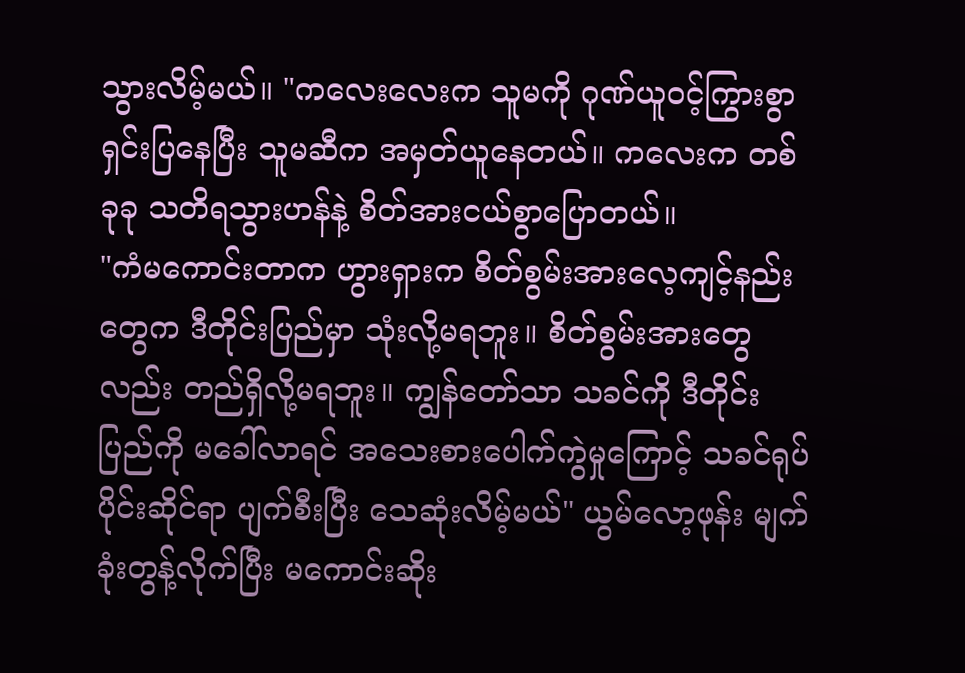သွားလိမ့်မယ်။ "ကလေးလေးက သူမကို ဂုဏ်ယူဝင့်ကြွားစွာ ရှင်းပြနေပြီး သူမဆီက အမှတ်ယူနေတယ်။ ကလေးက တစ်ခုခု သတိရသွားဟန်နဲ့ စိတ်အားငယ်စွာပြောတယ်။
"ကံမကောင်းတာက ဟွားရှားက စိတ်စွမ်းအားလေ့ကျင့်နည်းတွေက ဒီတိုင်းပြည်မှာ သုံးလို့မရဘူး။ စိတ်စွမ်းအားတွေလည်း တည်ရှိလို့မရဘူး။ ကျွန်တော်သာ သခင်ကို ဒီတိုင်းပြည်ကို မခေါ်လာရင် အသေးစားပေါက်ကွဲမှုကြောင့် သခင်ရုပ်ပိုင်းဆိုင်ရာ ပျက်စီးပြီး သေဆုံးလိမ့်မယ်" ယွမ်လော့ဖုန်း မျက်ခုံးတွန့်လိုက်ပြီး မကောင်းဆိုး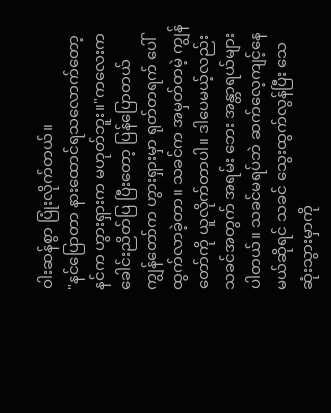ဝါးဆန်စွာ ပြုံးလိုက်တယ်။
"နင်ပြောတာ နားထောင်ရသလောက်တော့ နင်က ဟွားရှားက မဟုတ်ဘူး။"ကလေးက ခေါင်းညိတ်ပြ ပြီးတော့ ပြန်ပြောတယ်
ကျွန်တော်က ဟွားရှားမှာ ရုတ်တရက် ပေါ်ထွက်လာခဲ့တာ။ သခင်က အမှတ်တမဲ့ ကျွန်တော်ကို ယူလိုက်တာပါ။ ဒါပေမယ့်လည်း သခင်အတွက် အရမ်း ဘေး အန္တာရယ်များပါတယ်။ သခင်မရပ်ဘဲ ဆက်လေ့ကျင့်နေမယ်ဆိုရင် သခင် သွေးထွက်လွန်ပြီး သေဆုံးသွားမှာကို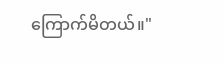ကြောက်မိတယ်။"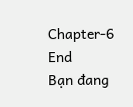Chapter-6
End
Bạn đang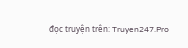đọc truyện trên: Truyen247.Pro